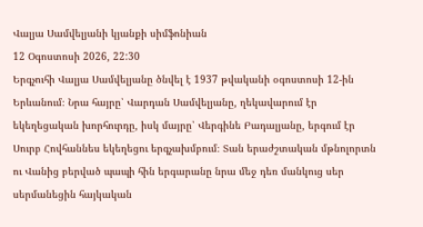Վալյա Սամվելյանի կյանքի սիմֆոնիան
12 Օգոստոսի 2026, 22:30
Երգչուհի Վալյա Սամվելյանը ծնվել է 1937 թվականի օգոստոսի 12-ին Երևանում։ Նրա հայրը՝ Վարդան Սամվելյանը, ղեկավարում էր եկեղեցական խորհուրդը, իսկ մայրը՝ Վերգինե Բադալյանը, երգում էր Սուրբ Հովհաննես եկեղեցու երգչախմբում։ Տան երաժշտական մթնոլորտն ու Վանից բերված պապի հին երգարանը նրա մեջ դեռ մանկուց սեր սերմանեցին հայկական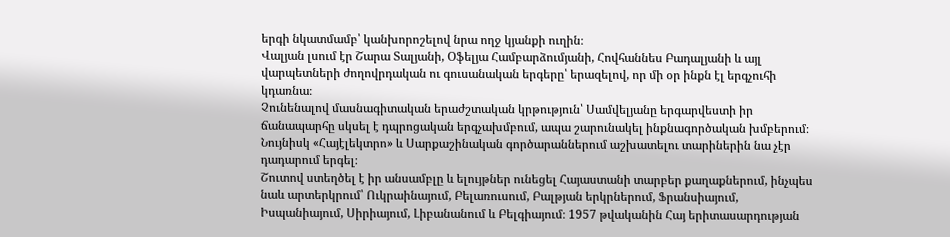երգի նկատմամբ՝ կանխորոշելով նրա ողջ կյանքի ուղին։
Վալյան լսում էր Շարա Տալյանի, Օֆելյա Համբարձումյանի, Հովհաննես Բադալյանի և այլ վարպետների ժողովրդական ու գուսանական երգերը՝ երազելով, որ մի օր ինքն էլ երգչուհի կդառնա։
Չունենալով մասնագիտական երաժշտական կրթություն՝ Սամվելյանը երգարվեստի իր ճանապարհը սկսել է դպրոցական երգչախմբում, ապա շարունակել ինքնագործական խմբերում։ Նույնիսկ «Հայէլեկտրո» և Սարքաշինական գործարաններում աշխատելու տարիներին նա չէր դադարում երգել։
Շուտով ստեղծել է իր անսամբլը և ելույթներ ունեցել Հայաստանի տարբեր քաղաքներում, ինչպես նաև արտերկրում՝ Ուկրաինայում, Բելառուսում, Բալթյան երկրներում, Ֆրանսիայում, Իսպանիայում, Սիրիայում, Լիբանանում և Բելգիայում։ 1957 թվականին Հայ երիտասարդության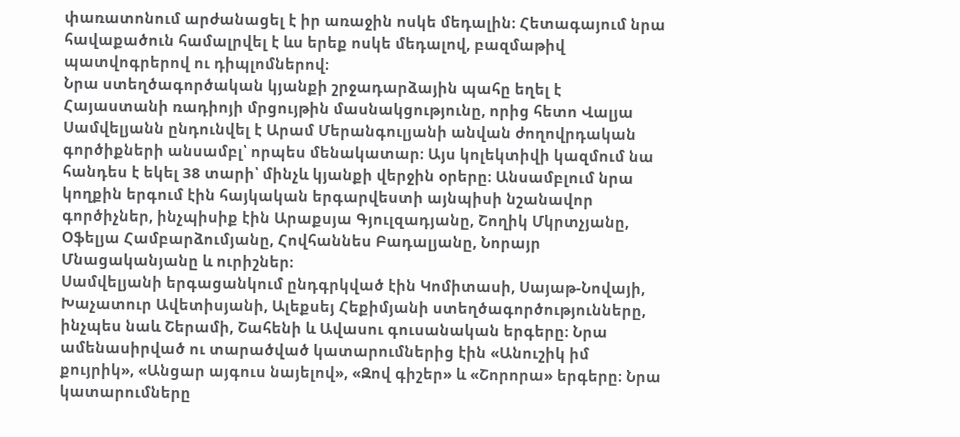փառատոնում արժանացել է իր առաջին ոսկե մեդալին։ Հետագայում նրա հավաքածուն համալրվել է ևս երեք ոսկե մեդալով, բազմաթիվ պատվոգրերով ու դիպլոմներով։
Նրա ստեղծագործական կյանքի շրջադարձային պահը եղել է Հայաստանի ռադիոյի մրցույթին մասնակցությունը, որից հետո Վալյա Սամվելյանն ընդունվել է Արամ Մերանգուլյանի անվան ժողովրդական գործիքների անսամբլ՝ որպես մենակատար։ Այս կոլեկտիվի կազմում նա հանդես է եկել 38 տարի՝ մինչև կյանքի վերջին օրերը։ Անսամբլում նրա կողքին երգում էին հայկական երգարվեստի այնպիսի նշանավոր գործիչներ, ինչպիսիք էին Արաքսյա Գյուլզադյանը, Շողիկ Մկրտչյանը, Օֆելյա Համբարձումյանը, Հովհաննես Բադալյանը, Նորայր Մնացականյանը և ուրիշներ։
Սամվելյանի երգացանկում ընդգրկված էին Կոմիտասի, Սայաթ-Նովայի, Խաչատուր Ավետիսյանի, Ալեքսեյ Հեքիմյանի ստեղծագործությունները, ինչպես նաև Շերամի, Շահենի և Ավասու գուսանական երգերը։ Նրա ամենասիրված ու տարածված կատարումներից էին «Անուշիկ իմ քույրիկ», «Անցար այգուս նայելով», «Զով գիշեր» և «Շորորա» երգերը։ Նրա կատարումները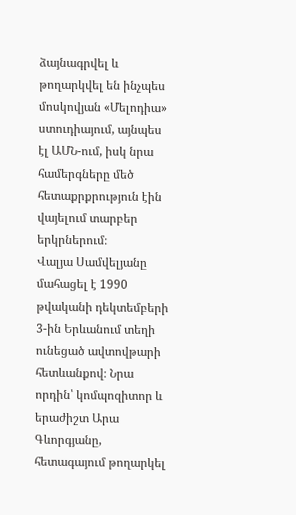ձայնագրվել և թողարկվել են ինչպես մոսկովյան «Մելոդիա» ստուդիայում, այնպես էլ ԱՄՆ-ում, իսկ նրա համերգները մեծ հետաքրքրություն էին վայելում տարբեր երկրներում։
Վալյա Սամվելյանը մահացել է 1990 թվականի դեկտեմբերի 3-ին Երևանում տեղի ունեցած ավտովթարի հետևանքով։ Նրա որդին՝ կոմպոզիտոր և երաժիշտ Արա Գևորգյանը, հետագայում թողարկել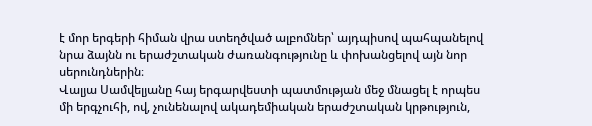է մոր երգերի հիման վրա ստեղծված ալբոմներ՝ այդպիսով պահպանելով նրա ձայնն ու երաժշտական ժառանգությունը և փոխանցելով այն նոր սերունդներին։
Վալյա Սամվելյանը հայ երգարվեստի պատմության մեջ մնացել է որպես մի երգչուհի, ով, չունենալով ակադեմիական երաժշտական կրթություն,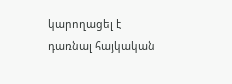կարողացել է դառնալ հայկական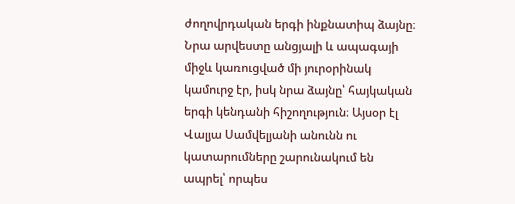ժողովրդական երգի ինքնատիպ ձայնը։ Նրա արվեստը անցյալի և ապագայի միջև կառուցված մի յուրօրինակ կամուրջ էր, իսկ նրա ձայնը՝ հայկական երգի կենդանի հիշողություն։ Այսօր էլ Վալյա Սամվելյանի անունն ու կատարումները շարունակում են ապրել՝ որպես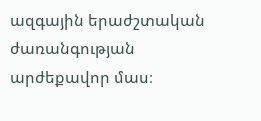ազգային երաժշտական ժառանգության արժեքավոր մաս։